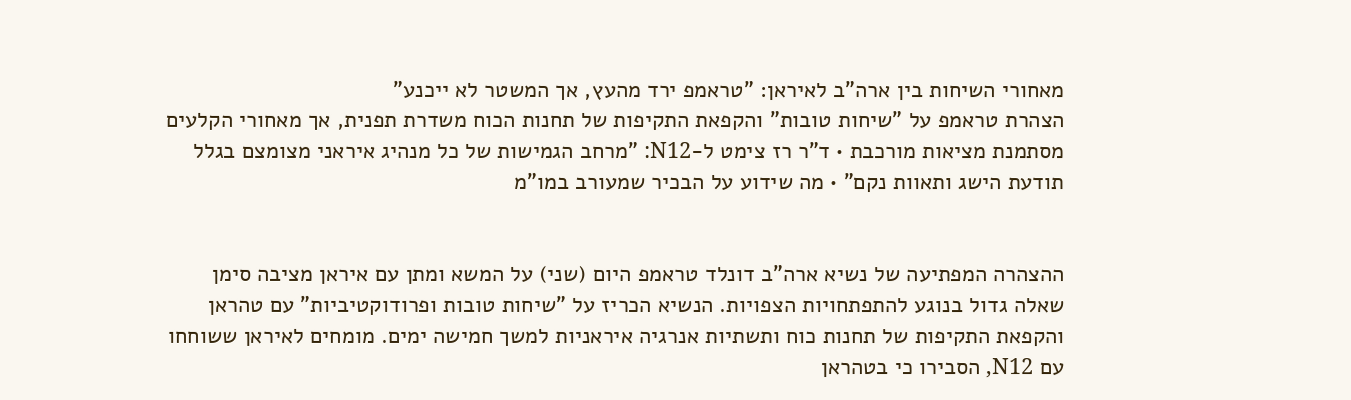מאחורי השיחות בין ארה"ב לאיראן: "טראמפ ירד מהעץ, אך המשטר לא ייכנע"
הצהרת טראמפ על "שיחות טובות" והקפאת התקיפות של תחנות הכוח משדרת תפנית, אך מאחורי הקלעים מסתמנת מציאות מורכבת • ד"ר רז צימט ל-N12: "מרחב הגמישות של כל מנהיג איראני מצומצם בגלל תודעת הישג ותאוות נקם" • מה שידוע על הבכיר שמעורב במו"מ


ההצהרה המפתיעה של נשיא ארה"ב דונלד טראמפ היום (שני) על המשא ומתן עם איראן מציבה סימן שאלה גדול בנוגע להתפתחויות הצפויות. הנשיא הכריז על "שיחות טובות ופרודוקטיביות" עם טהראן והקפאת התקיפות של תחנות כוח ותשתיות אנרגיה איראניות למשך חמישה ימים. מומחים לאיראן ששוחחו עם N12, הסבירו כי בטהראן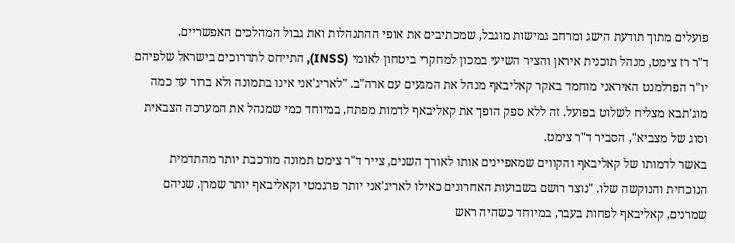פועלים מתוך תודעת הישג ומרחב גמישות מוגבל, שמכתיבים את אופי ההתנהלות ואת גבול המהלכים האפשריים.
ד"ר רז צימט, מנהל תוכנית איראן והציר השיעי במכון למחקרי ביטחון לאומי (INSS), התייחס לתדרוכים בישראל שלפיהם יו"ר הפרלמנט האיראני מוחמד באקר קאליבאף מנהל את המגעים עם ארה"ב. "לאריג'אני אינו בתמונה ולא ברור עד כמה מוג'תבא מצליח לשלוט בפועל. זה ללא ספק הופך את קאליבאף לדמות מפתח, במיוחד כמי שמנהל את המערכה הצבאית וסוג של מצביא", הסביר ד"ר צימט.
באשר לדמותו של קאליבאף והקווים שמאפיינים אותו לאורך השנים, צייר ד"ר צימט תמונה מורכבת יותר מהתדמית הנוכחית והנוקשה שלו. "נוצר רושם בשבועות האחרונים כאילו לאריג'אני יותר פרגמטי וקאליבאף יותר שמרן. שניהם שמרנים, קאליבאף לפחות בעבר, במיוחד כשהיה ראש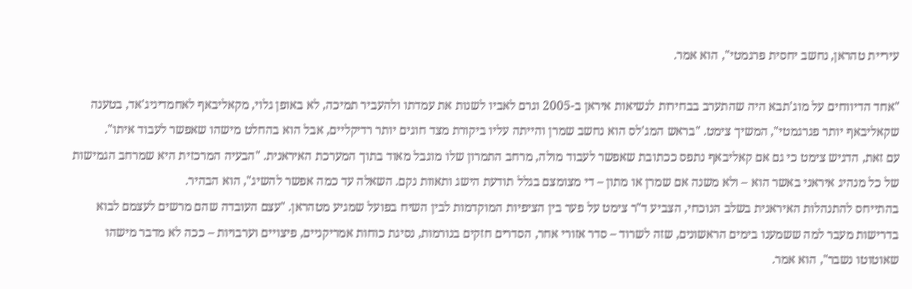עיריית טהראן, נחשב יחסית פרגמטי", הוא אמר.

"אחד הדיווחים על מוג'תבא היה שהתערב בבחירות לנשיאות איראן ב-2005 וגרם לאביו לשנות את עמדתו ולהעביר תמיכה, לא באופן גלוי, מקאליבאף לאחמדיניג'אד, בטענה שקאליבאף יותר פגרגמטי", המשיך צימט. "בראש המג'לס הוא נחשב שמרן והייתה עליו ביקורת מצד חוגים יותר רדיקליים, אבל הוא בהחלט מישהו שאפשר לעבוד איתו".
עם זאת, הדגיש צימט כי גם אם קאליבאף נתפס ככתובת שאפשר לעבוד מולה, מרחב התמרון שלו מוגבל מאוד בתוך המערכת האיראנית. "הבעיה המרכזית היא שמרחב הגמישות של כל מנהיג איראני באשר הוא – ולא משנה אם שמרן או מתון – די מצומצם בגלל תודעת הישג ותאוות נקם. השאלה עד כמה אפשר להשיג", הוא הבהיר.
בהתייחס להתנהלות האיראנית בשלב הנוכחי, הצביע ד"ר צימט על פער בין הציפיות המוקדמות לבין השיח בפועל שמגיע מטהראן. "עצם העובדה שהם מרשים לעצמם לבוא בדרישות מעבר למה ששמענו בימים הראשונים, שזה לשרוד – סדר אזורי אחר, הסדרים חזקים בנורמות, נסיגת כוחות אמריקניים, פיצויים וערבויות – ככה לא מדבר מישהו שאוטוטו נשבר", הוא אמר.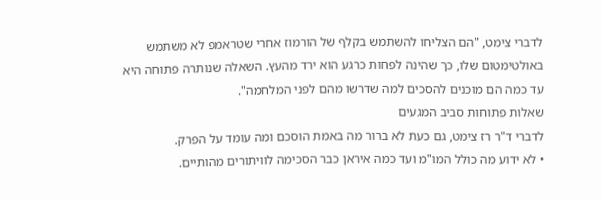לדברי צימט, "הם הצליחו להשתמש בקלף של הורמוז אחרי שטראמפ לא משתמש באולטימטום שלו, כך שהינה לפחות כרגע הוא ירד מהעץ. השאלה שנותרה פתוחה היא עד כמה הם מוכנים להסכים למה שדרשו מהם לפני המלחמה".
שאלות פתוחות סביב המגעים
לדברי ד"ר רז צימט, גם כעת לא ברור מה באמת הוסכם ומה עומד על הפרק.
• לא ידוע מה כולל המו"מ ועד כמה איראן כבר הסכימה לוויתורים מהותיים.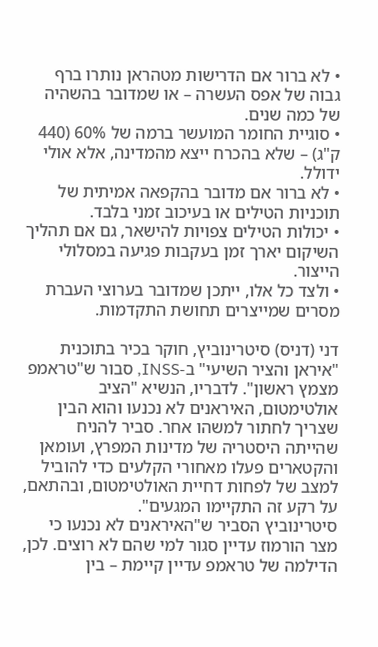• לא ברור אם הדרישות מטהראן נותרו ברף גבוה של אפס העשרה – או שמדובר בהשהיה של כמה שנים.
• סוגיית החומר המועשר ברמה של 60% (440 ק"ג) – שלא בהכרח ייצא מהמדינה, אלא אולי ידולל.
• לא ברור אם מדובר בהקפאה אמיתית של תוכניות הטילים או בעיכוב זמני בלבד.
• יכולות הטילים צפויות להישאר, גם אם תהליך השיקום יארך זמן בעקבות פגיעה במסלולי הייצור.
• ולצד כל אלו, ייתכן שמדובר בערוצי העברת מסרים שמייצרים תחושת התקדמות.

דני (דניס) סיטרינוביץ, חוקר בכיר בתוכנית "איראן והציר השיעי" ב-INSS, סבור ש"טראמפ מצמץ ראשון". לדבריו, הנשיא "הציב אולטימטום, האיראנים לא נכנעו והוא הבין שצריך לחתור למשהו אחר. סביר להניח שהייתה היסטריה של מדינות המפרץ, ועומאן והקטארים פעלו מאחורי הקלעים כדי להוביל למצב של לפחות דחיית האולטימטום, ובהתאם, על רקע זה התקיימו המגעים".
סיטרינוביץ הסביר ש"האיראנים לא נכנעו כי מצר הורמוז עדיין סגור למי שהם לא רוצים. לכן, הדילמה של טראמפ עדיין קיימת – בין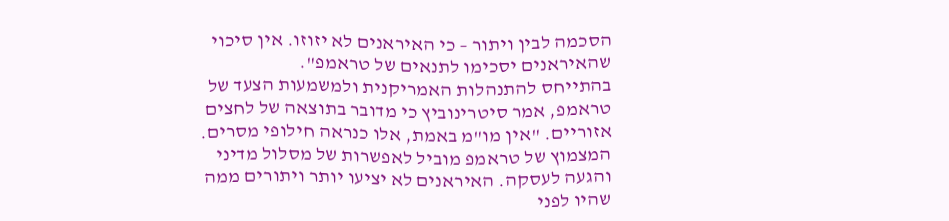הסכמה לבין ויתור – כי האיראנים לא יזוזו. אין סיכוי שהאיראנים יסכימו לתנאים של טראמפ".
בהתייחס להתנהלות האמריקנית ולמשמעות הצעד של טראמפ, אמר סיטרינוביץ כי מדובר בתוצאה של לחצים אזוריים. "אין מו"מ באמת, אלו כנראה חילופי מסרים. המצמוץ של טראמפ מוביל לאפשרות של מסלול מדיני והגעה לעסקה. האיראנים לא יציעו יותר ויתורים ממה שהיו לפני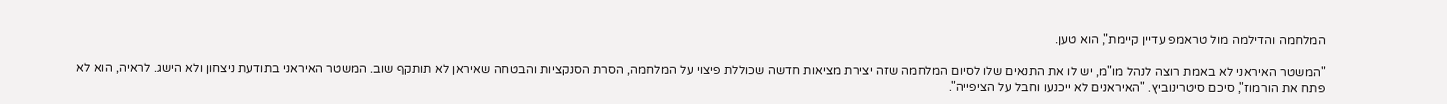המלחמה והדילמה מול טראמפ עדיין קיימת", הוא טען.

"המשטר האיראני לא באמת רוצה לנהל מו"מ, יש לו את התנאים שלו לסיום המלחמה שזה יצירת מציאות חדשה שכוללת פיצוי על המלחמה, הסרת הסנקציות והבטחה שאיראן לא תותקף שוב. המשטר האיראני בתודעת ניצחון ולא הישג. לראיה, הוא לא פתח את הורמוז", סיכם סיטרינוביץ. "האיראנים לא ייכנעו וחבל על הציפייה".